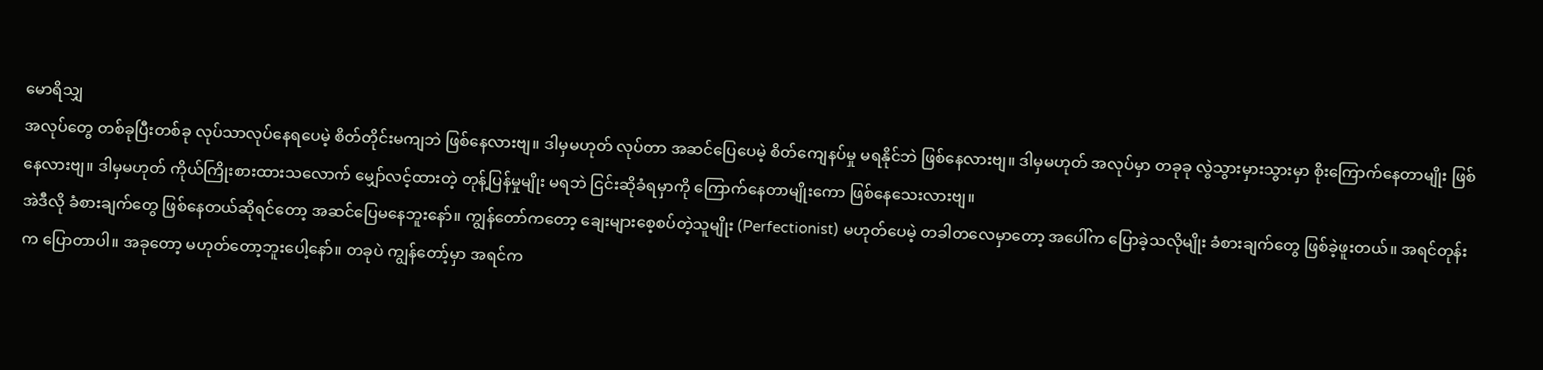မောရိသျှ
အလုပ်တွေ တစ်ခုပြီးတစ်ခု လုပ်သာလုပ်နေရပေမဲ့ စိတ်တိုင်းမကျဘဲ ဖြစ်နေလားဗျ။ ဒါမှမဟုတ် လုပ်တာ အဆင်ပြေပေမဲ့ စိတ်ကျေနပ်မှု မရနိုင်ဘဲ ဖြစ်နေလားဗျ။ ဒါမှမဟုတ် အလုပ်မှာ တခုခု လွဲသွားမှားသွားမှာ စိုးကြောက်နေတာမျိုး ဖြစ်နေလားဗျ။ ဒါမှမဟုတ် ကိုယ်ကြိုးစားထားသလောက် မျှော်လင့်ထားတဲ့ တုန့်ပြန်မှုမျိုး မရဘဲ ငြင်းဆိုခံရမှာကို ကြောက်နေတာမျိုးကော ဖြစ်နေသေးလားဗျ။
အဲဒီလို ခံစားချက်တွေ ဖြစ်နေတယ်ဆိုရင်တော့ အဆင်ပြေမနေဘူးနော်။ ကျွန်တော်ကတော့ ချေးများစေ့စပ်တဲ့သူမျိုး (Perfectionist) မဟုတ်ပေမဲ့ တခါတလေမှာတော့ အပေါ်က ပြောခဲ့သလိုမျိုး ခံစားချက်တွေ ဖြစ်ခဲ့ဖူးတယ်။ အရင်တုန်းက ပြောတာပါ။ အခုတော့ မဟုတ်တော့ဘူးပေါ့နော်။ တခုပဲ ကျွန်တော့်မှာ အရင်က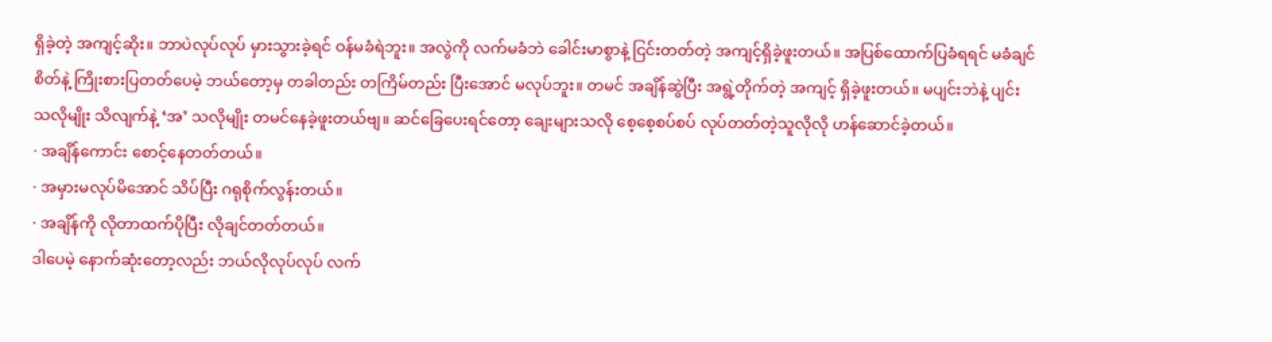ရှိခဲ့တဲ့ အကျင့်ဆိုး။ ဘာပဲလုပ်လုပ် မှားသွားခဲ့ရင် ဝန်မခံရဲဘူး။ အလွဲကို လက်မခံဘဲ ခေါင်းမာစွာနဲ့ ငြင်းတတ်တဲ့ အကျင့်ရှိခဲ့ဖူးတယ်။ အပြစ်ထောက်ပြခံရရင် မခံချင်စိတ်နဲ့ ကြိုးစားပြတတ်ပေမဲ့ ဘယ်တော့မှ တခါတည်း တကြိမ်တည်း ပြီးအောင် မလုပ်ဘူး။ တမင် အချိန်ဆွဲပြီး အရွဲ့တိုက်တဲ့ အကျင့် ရှိခဲ့ဖူးတယ်။ မပျင်းဘဲနဲ့ ပျင်းသလိုမျိုး သိလျက်နဲ့ ‘အ’ သလိုမျိုး တမင်နေခဲ့ဖူးတယ်ဗျ။ ဆင်ခြေပေးရင်တော့ ချေးများသလို စေ့စေ့စပ်စပ် လုပ်တတ်တဲ့သူလိုလို ဟန်ဆောင်ခဲ့တယ်။
· အချိန်ကောင်း စောင့်နေတတ်တယ်။
· အမှားမလုပ်မိအောင် သိပ်ပြီး ဂရုစိုက်လွန်းတယ်။
· အချိန်ကို လိုတာထက်ပိုပြီး လိုချင်တတ်တယ်။
ဒါပေမဲ့ နောက်ဆုံးတော့လည်း ဘယ်လိုလုပ်လုပ် လက်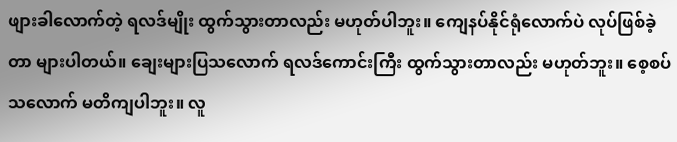ဖျားခါလောက်တဲ့ ရလဒ်မျိုး ထွက်သွားတာလည်း မဟုတ်ပါဘူး။ ကျေနပ်နိုင်ရုံလောက်ပဲ လုပ်ဖြစ်ခဲ့တာ များပါတယ်။ ချေးများပြသလောက် ရလဒ်ကောင်းကြီး ထွက်သွားတာလည်း မဟုတ်ဘူး။ စေ့စပ်သလောက် မတိကျပါဘူး။ လူ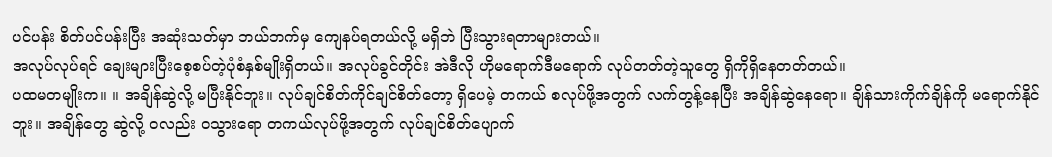ပင်ပန်း စိတ်ပင်ပန်းပြီး အဆုံးသတ်မှာ ဘယ်ဘက်မှ ကျေနပ်ရတယ်လို့ မရှိဘဲ ပြီးသွားရတာများတယ်။
အလုပ်လုပ်ရင် ချေးများပြီးစေ့စပ်တဲ့ပုံစံနှစ်မျိုးရှိတယ်။ အလုပ်ခွင်တိုင်း အဲဒီလို ဟိုမရောက်ဒီမရောက် လုပ်တတ်တဲ့သူတွေ ရှိကိုရှိနေတတ်တယ်။
ပထမတမျိုးက။ ။ အချိန်ဆွဲလို့ မပြီးနိုင်ဘူး။ လုပ်ချင်စိတ်ကိုင်ချင်စိတ်တော့ ရှိပေမဲ့ တကယ် စလုပ်ဖို့အတွက် လက်တွန့်နေပြီး အချိန်ဆွဲနေရော။ ချိန်သားကိုက်ချိန်ကို မရောက်နိုင်ဘူး။ အချိန်တွေ ဆွဲလို့ ဝလည်း ဝသွားရော တကယ်လုပ်ဖို့အတွက် လုပ်ချင်စိတ်ပျောက်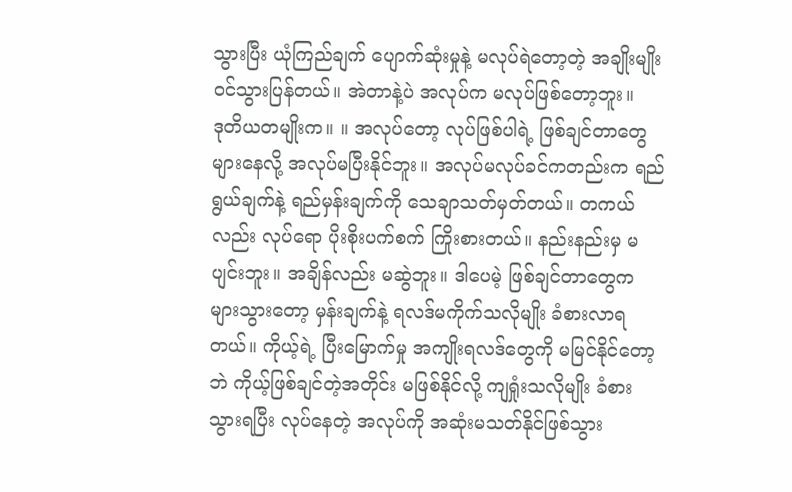သွားပြီး ယုံကြည်ချက် ပျောက်ဆုံးမှုနဲ့ မလုပ်ရဲတော့တဲ့ အချိုးမျိုး ဝင်သွားပြန်တယ်။ အဲတာနဲ့ပဲ အလုပ်က မလုပ်ဖြစ်တော့ဘူး။
ဒုတိယတမျိုးက။ ။ အလုပ်တော့ လုပ်ဖြစ်ပါရဲ့ ဖြစ်ချင်တာတွေ များနေလို့ အလုပ်မပြီးနိုင်ဘူး။ အလုပ်မလုပ်ခင်ကတည်းက ရည်ရွယ်ချက်နဲ့ ရည်မှန်းချက်ကို သေချာသတ်မှတ်တယ်။ တကယ်လည်း လုပ်ရော ပိုးစိုးပက်စက် ကြိုးစားတယ်။ နည်းနည်းမှ မပျင်းဘူး။ အချိန်လည်း မဆွဲဘူး။ ဒါပေမဲ့ ဖြစ်ချင်တာတွေက များသွားတော့ မှန်းချက်နဲ့ ရလဒ်မကိုက်သလိုမျိုး ခံစားလာရတယ်။ ကိုယ့်ရဲ့ ပြီးမြောက်မှု အကျိုးရလဒ်တွေကို မမြင်နိုင်တော့ဘဲ ကိုယ့်ဖြစ်ချင်တဲ့အတိုင်း မဖြစ်နိုင်လို့ ကျရှုံးသလိုမျိုး ခံစားသွားရပြီး လုပ်နေတဲ့ အလုပ်ကို အဆုံးမသတ်နိုင်ဖြစ်သွား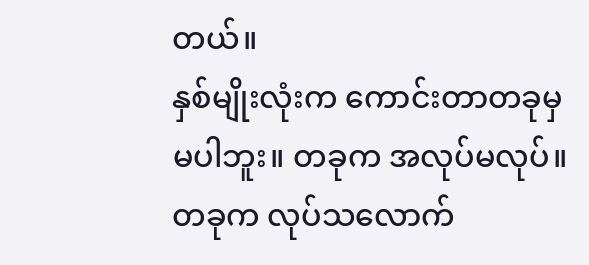တယ်။
နှစ်မျိုးလုံးက ကောင်းတာတခုမှ မပါဘူး။ တခုက အလုပ်မလုပ်။ တခုက လုပ်သလောက်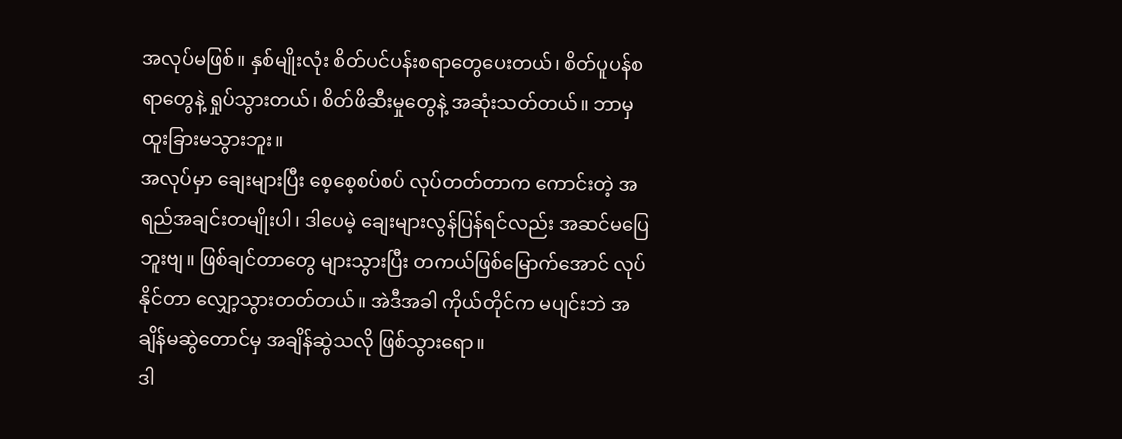အလုပ်မဖြစ်။ နှစ်မျိုးလုံး စိတ်ပင်ပန်းစရာတွေပေးတယ်၊ စိတ်ပူပန်စရာတွေနဲ့ ရှုပ်သွားတယ်၊ စိတ်ဖိဆီးမှုတွေနဲ့ အဆုံးသတ်တယ်။ ဘာမှ ထူးခြားမသွားဘူး။
အလုပ်မှာ ချေးများပြီး စေ့စေ့စပ်စပ် လုပ်တတ်တာက ကောင်းတဲ့ အရည်အချင်းတမျိုးပါ၊ ဒါပေမဲ့ ချေးများလွန်ပြန်ရင်လည်း အဆင်မပြေဘူးဗျ။ ဖြစ်ချင်တာတွေ များသွားပြီး တကယ်ဖြစ်မြောက်အောင် လုပ်နိုင်တာ လျှော့သွားတတ်တယ်။ အဲဒီအခါ ကိုယ်တိုင်က မပျင်းဘဲ အချိန်မဆွဲတောင်မှ အချိန်ဆွဲသလို ဖြစ်သွားရော။
ဒါ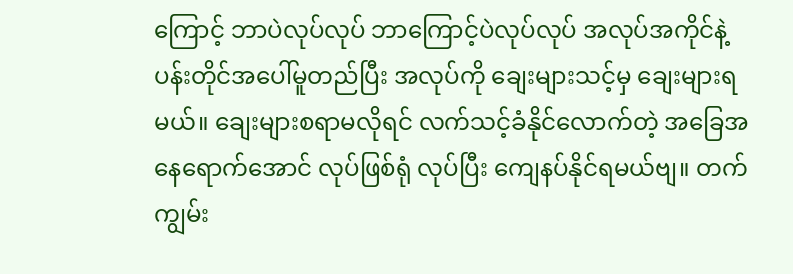ကြောင့် ဘာပဲလုပ်လုပ် ဘာကြောင့်ပဲလုပ်လုပ် အလုပ်အကိုင်နဲ့ ပန်းတိုင်အပေါ်မူတည်ပြီး အလုပ်ကို ချေးများသင့်မှ ချေးများရမယ်။ ချေးများစရာမလိုရင် လက်သင့်ခံနိုင်လောက်တဲ့ အခြေအနေရောက်အောင် လုပ်ဖြစ်ရုံ လုပ်ပြီး ကျေနပ်နိုင်ရမယ်ဗျ။ တက်ကျွမ်း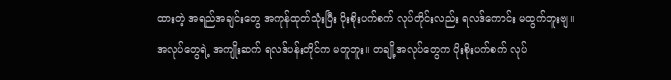ထားတဲ့ အရည်အချင်းတွေ အကုန်ထုတ်သုံးပြီး ပိုးစိုးပက်စက် လုပ်တိုင်းလည်း ရလဒ်ကောင်း မထွက်ဘူးဗျ။
အလုပ်တွေရဲ့ အကျိုးဆက် ရလဒ်ပန်းတိုင်က မတူဘူး။ တချို့အလုပ်တွေက ပိုးစိုးပက်စက် လုပ်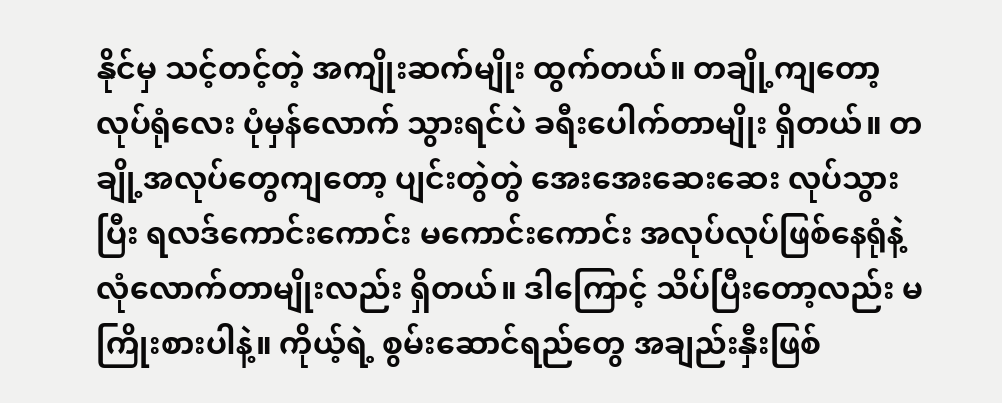နိုင်မှ သင့်တင့်တဲ့ အကျိုးဆက်မျိုး ထွက်တယ်။ တချို့ကျတော့ လုပ်ရုံလေး ပုံမှန်လောက် သွားရင်ပဲ ခရီးပေါက်တာမျိုး ရှိတယ်။ တချို့အလုပ်တွေကျတော့ ပျင်းတွဲတွဲ အေးအေးဆေးဆေး လုပ်သွားပြီး ရလဒ်ကောင်းကောင်း မကောင်းကောင်း အလုပ်လုပ်ဖြစ်နေရုံနဲ့ လုံလောက်တာမျိုးလည်း ရှိတယ်။ ဒါကြောင့် သိပ်ပြီးတော့လည်း မကြိုးစားပါနဲ့။ ကိုယ့်ရဲ့ စွမ်းဆောင်ရည်တွေ အချည်းနှီးဖြစ်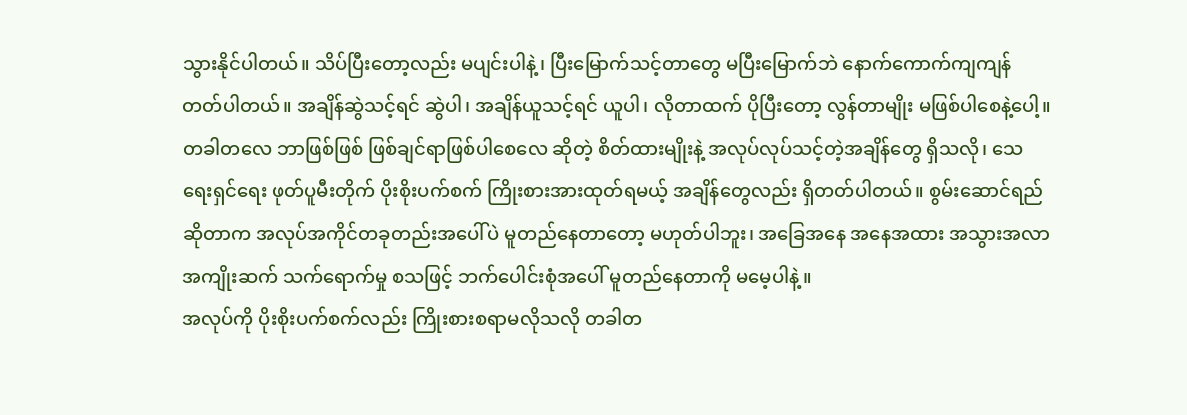သွားနိုင်ပါတယ်။ သိပ်ပြီးတော့လည်း မပျင်းပါနဲ့၊ ပြီးမြောက်သင့်တာတွေ မပြီးမြောက်ဘဲ နောက်ကောက်ကျကျန်တတ်ပါတယ်။ အချိန်ဆွဲသင့်ရင် ဆွဲပါ၊ အချိန်ယူသင့်ရင် ယူပါ၊ လိုတာထက် ပိုပြီးတော့ လွန်တာမျိုး မဖြစ်ပါစေနဲ့ပေါ့။ တခါတလေ ဘာဖြစ်ဖြစ် ဖြစ်ချင်ရာဖြစ်ပါစေလေ ဆိုတဲ့ စိတ်ထားမျိုးနဲ့ အလုပ်လုပ်သင့်တဲ့အချိန်တွေ ရှိသလို၊ သေရေးရှင်ရေး ဖုတ်ပူမီးတိုက် ပိုးစိုးပက်စက် ကြိုးစားအားထုတ်ရမယ့် အချိန်တွေလည်း ရှိတတ်ပါတယ်။ စွမ်းဆောင်ရည်ဆိုတာက အလုပ်အကိုင်တခုတည်းအပေါ်ပဲ မူတည်နေတာတော့ မဟုတ်ပါဘူး၊ အခြေအနေ အနေအထား အသွားအလာ အကျိုးဆက် သက်ရောက်မှု စသဖြင့် ဘက်ပေါင်းစုံအပေါ် မူတည်နေတာကို မမေ့ပါနဲ့။
အလုပ်ကို ပိုးစိုးပက်စက်လည်း ကြိုးစားစရာမလိုသလို တခါတ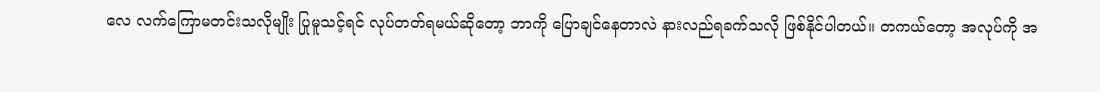လေ လက်ကြောမတင်းသလိုမျိုး ပြုမူသင့်ရင် လုပ်တတ်ရမယ်ဆိုတော့ ဘာကို ပြောချင်နေတာလဲ နားလည်ရခက်သလို ဖြစ်နိုင်ပါတယ်။ တကယ်တော့ အလုပ်ကို အ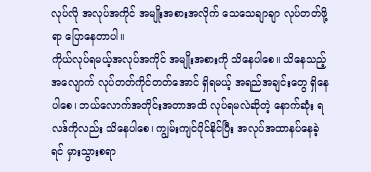လုပ်လို အလုပ်အကိုင် အမျိုးအစားအလိုက် သေသေချာချာ လုပ်တတ်ဖို့ရာ ပြောနေတာပါ။
ကိုယ်လုပ်ရမယ့်အလုပ်အကိုင် အမျိုးအစားကို သိနေပါစေ။ သိနေသည့်အလျောက် လုပ်တတ်ကိုင်တတ်အောင် ရှိရမယ့် အရည်အချင်းတွေ ရှိနေပါစေ၊ ဘယ်လောက်အတိုင်းအတာအထိ လုပ်ရမလဲဆိုတဲ့ နောက်ဆုံး ရလဒ်ကိုလည်း သိနေပါစေ၊ ကျွမ်းကျင်ပိုင်နိုင်ပြီး အလုပ်အထာနပ်နေခဲ့ရင် မှားသွားစရာ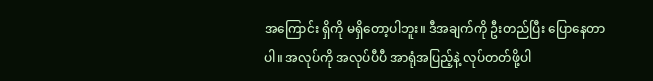အကြောင်း ရှိကို မရှိတော့ပါဘူး။ ဒီအချက်ကို ဦးတည်ပြီး ပြောနေတာပါ။ အလုပ်ကို အလုပ်ပီပီ အာရုံအပြည့်နဲ့ လုပ်တတ်ဖို့ပါ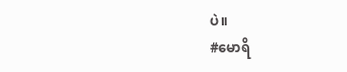ပဲ။
#မောရိ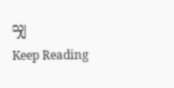သျှ
Keep Reading